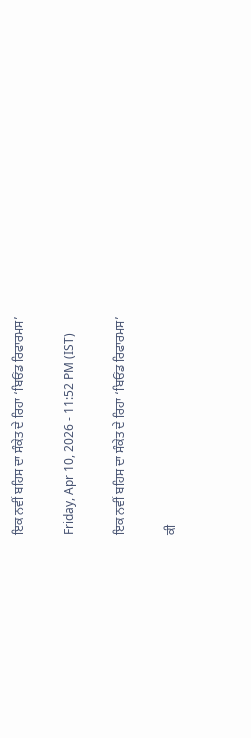ਇਕ ਨਵੀਂ ਬਹਿਸ ਦਾ ਸੰਕੇਤ ਦੇ ਰਿਹਾ ‘ਬਿਓਂਡ ਰਿਫਾਰਮਸ’

Friday, Apr 10, 2026 - 11:52 PM (IST)

ਇਕ ਨਵੀਂ ਬਹਿਸ ਦਾ ਸੰਕੇਤ ਦੇ ਰਿਹਾ ‘ਬਿਓਂਡ ਰਿਫਾਰਮਸ’

ਕੀ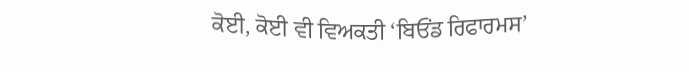ਕੋਈ, ਕੋਈ ਵੀ ਵਿਅਕਤੀ ‘ਬਿਓਂਡ ਰਿਫਾਰਮਸ’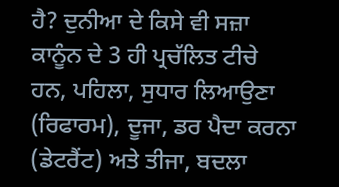ਹੈ? ਦੁਨੀਆ ਦੇ ਕਿਸੇ ਵੀ ਸਜ਼ਾ ਕਾਨੂੰਨ ਦੇ 3 ਹੀ ਪ੍ਰਚੱਲਿਤ ਟੀਚੇ ਹਨ, ਪਹਿਲਾ, ਸੁਧਾਰ ਲਿਆਉਣਾ (ਰਿਫਾਰਮ), ਦੂਜਾ, ਡਰ ਪੈਦਾ ਕਰਨਾ (ਡੇਟਰੈਂਟ) ਅਤੇ ਤੀਜਾ, ਬਦਲਾ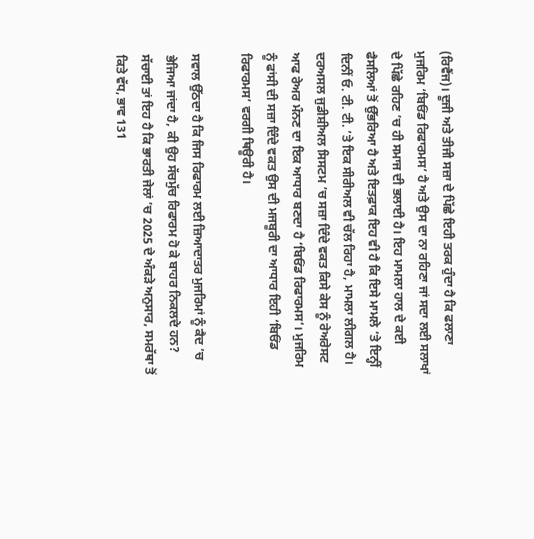(ਰਿਵੈਂਜ)। ਦੂਜੀ ਅਤੇ ਤੀਜੀ ਸਜ਼ਾ ਦੇ ਪਿੱਛੇ ਇਹੀ ਤਰਕ ਹੁੰਦਾ ਹੈ ਕਿ ਫਲਾਣਾ ਮੁਜਰਿਮ ‘ਬਿਓਂਡ ਰਿਫਾਰਮਸ’ ਹੈ ਅਤੇ ਉਸ ਦਾ ਨਾ ਰਹਿਣਾ ਜਾਂ ਸਦਾ ਲਈ ਸਲਾਖਾਂ ਦੇ ਪਿੱਛੇ ਰਹਿਣ ’ਚ ਹੀ ਸਮਾਜ ਦੀ ਭਲਾਈ ਹੈ। ਇਹ ਮਾਮਲਾ ਹਾਲ ਦੇ ਕਈ ਫੈਸਲਿਆਂ ਤੋਂ ਉੱਭਰਿਆ ਹੈ ਅਤੇ ਇਤਫ਼ਾਕ ਇਹ ਵੀ ਹੈ ਕਿ ਇਸੇ ਮਾਮਲੇ ’ਤੇ ਇਨ੍ਹੀਂ ਦਿਨੀਂ ਓ. ਟੀ. ਟੀ. ’ਤੇ ਇਕ ਸੀਰੀਅਲ ਵੀ ਚੱਲ ਰਿਹਾ ਹੈ, ਮਾਮਲਾ ਲੀਗਲ ਹੈ। ਦਰਅਸਲ ਜੁਡੀਸ਼ੀਅਲ ਸਿਸਟਮ ’ਚ ਸਜ਼ਾ ਦਿੰਦੇ ਵਕਤ ਕਿਸੇ ਕੇਸ ਨੂੰ ਰੇਅਰੇਸਟ ਆਫ ਰੇਅਰ ਮੰਨਣ ਦਾ ਇਕ ਆਧਾਰ ਬਣਦਾ ਹੈ ‘ਬਿਓਂਡ ਰਿਫਾਰਮਸ’। ਮੁਜਰਿਮ ਨੂੰ ਫਾਂਸੀ ਦੀ ਸਜ਼ਾ ਦਿੰਦੇ ਵਕਤ ਉਸ ਦੀ ਮਜਬੂਰੀ ਦਾ ਆਧਾਰ ਇਹੀ ‘ਬਿਓਂਡ ਰਿਫਾਰਮਸ’ ਵਰਗੀ ਥਿਊਰੀ ਹੈ।

ਸਵਾਲ ਉੱਠਦਾ ਹੈ ਕਿ ਜਿਸ ਰਿਫਾਰਮ ਲਈ ਜ਼ਿਆਦਾਤਰ ਮੁਜਰਿਮਾਂ ਨੂੰ ਕੈਦ ’ਚ ਭੇਜਿਆ ਜਾਂਦਾ ਹੈ, ਕੀ ਉਹ ਸੱਚਮੁੱਚ ਰਿਫਾਰਮ ਹੋ ਕੇ ਬਾਹਰ ਨਿਕਲਦੇ ਹਨ? ਸੱਚਾਈ ਤਾਂ ਇਹ ਹੈ ਕਿ ਭਾਰਤੀ ਜੇਲਾਂ ’ਚ 2025 ਦੇ ਅੰਕੜੇ ਅਨੁਸਾਰ, ਸਮਰੱਥਾ ਤੋਂ ਕਿਤੇ ਵੱਧ, ਭਾਵ 131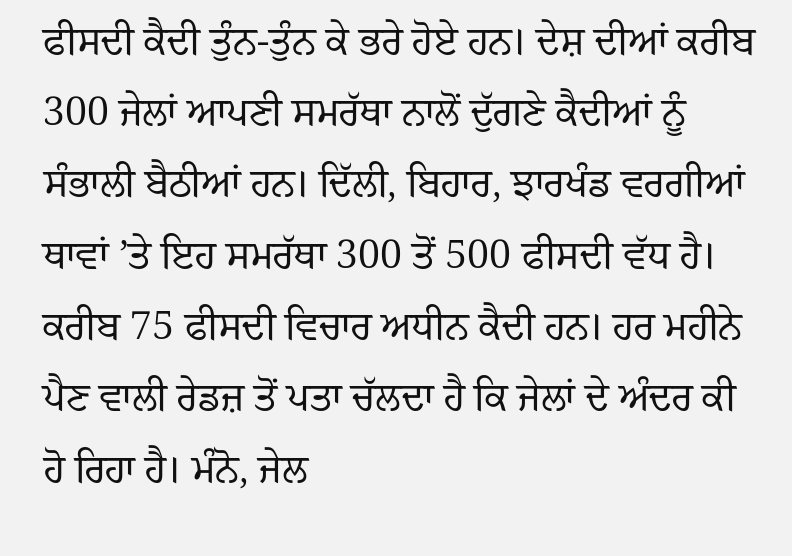ਫੀਸਦੀ ਕੈਦੀ ਤੁੰਨ-ਤੁੰਨ ਕੇ ਭਰੇ ਹੋਏ ਹਨ। ਦੇਸ਼ ਦੀਆਂ ਕਰੀਬ 300 ਜੇਲਾਂ ਆਪਣੀ ਸਮਰੱਥਾ ਨਾਲੋਂ ਦੁੱਗਣੇ ਕੈਦੀਆਂ ਨੂੰ ਸੰਭਾਲੀ ਬੈਠੀਆਂ ਹਨ। ਦਿੱਲੀ, ਬਿਹਾਰ, ਝਾਰਖੰਡ ਵਰਗੀਆਂ ਥਾਵਾਂ ’ਤੇ ਇਹ ਸਮਰੱਥਾ 300 ਤੋਂ 500 ਫੀਸਦੀ ਵੱਧ ਹੈ। ਕਰੀਬ 75 ਫੀਸਦੀ ਵਿਚਾਰ ਅਧੀਨ ਕੈਦੀ ਹਨ। ਹਰ ਮਹੀਨੇ ਪੈਣ ਵਾਲੀ ਰੇਡਜ਼ ਤੋਂ ਪਤਾ ਚੱਲਦਾ ਹੈ ਕਿ ਜੇਲਾਂ ਦੇ ਅੰਦਰ ਕੀ ਹੋ ਰਿਹਾ ਹੈ। ਮੰਨੋ, ਜੇਲ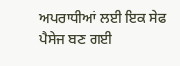ਅਪਰਾਧੀਆਂ ਲਈ ਇਕ ਸੇਫ ਪੈਸੇਜ ਬਣ ਗਈ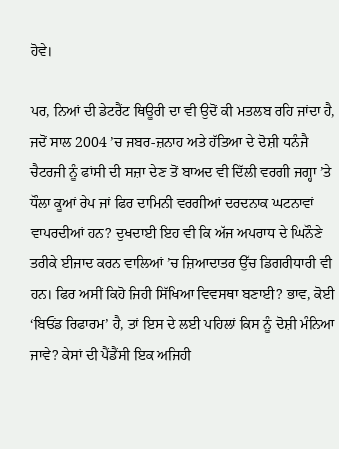ਹੋਵੇ।

ਪਰ, ਨਿਆਂ ਦੀ ਡੇਟਰੈਂਟ ਥਿਊਰੀ ਦਾ ਵੀ ਉਦੋਂ ਕੀ ਮਤਲਬ ਰਹਿ ਜਾਂਦਾ ਹੈ, ਜਦੋਂ ਸਾਲ 2004 ’ਚ ਜਬਰ-ਜ਼ਨਾਹ ਅਤੇ ਹੱਤਿਆ ਦੇ ਦੋਸ਼ੀ ਧਨੰਜੈ ਚੈਟਰਜੀ ਨੂੰ ਫਾਂਸੀ ਦੀ ਸਜ਼ਾ ਦੇਣ ਤੋਂ ਬਾਅਦ ਵੀ ਦਿੱਲੀ ਵਰਗੀ ਜਗ੍ਹਾ ’ਤੇ ਧੌਲਾ ਕੂਆਂ ਰੇਪ ਜਾਂ ਫਿਰ ਦਾਮਿਨੀ ਵਰਗੀਆਂ ਦਰਦਨਾਕ ਘਟਨਾਵਾਂ ਵਾਪਰਦੀਆਂ ਹਨ? ਦੁਖਦਾਈ ਇਹ ਵੀ ਕਿ ਅੱਜ ਅਪਰਾਧ ਦੇ ਘਿਨੌਣੇ ਤਰੀਕੇ ਈਜਾਦ ਕਰਨ ਵਾਲਿਆਂ ’ਚ ਜ਼ਿਆਦਾਤਰ ਉੱਚ ਡਿਗਰੀਧਾਰੀ ਵੀ ਹਨ। ਫਿਰ ਅਸੀਂ ਕਿਹੋ ਜਿਹੀ ਸਿੱਖਿਆ ਵਿਵਸਥਾ ਬਣਾਈ? ਭਾਵ, ਕੋਈ ‘ਬਿਓਂਡ ਰਿਫਾਰਮ’ ਹੈ, ਤਾਂ ਇਸ ਦੇ ਲਈ ਪਹਿਲਾਂ ਕਿਸ ਨੂੰ ਦੋਸ਼ੀ ਮੰਨਿਆ ਜਾਵੇ? ਕੇਸਾਂ ਦੀ ਪੈਂਡੈਂਸੀ ਇਕ ਅਜਿਹੀ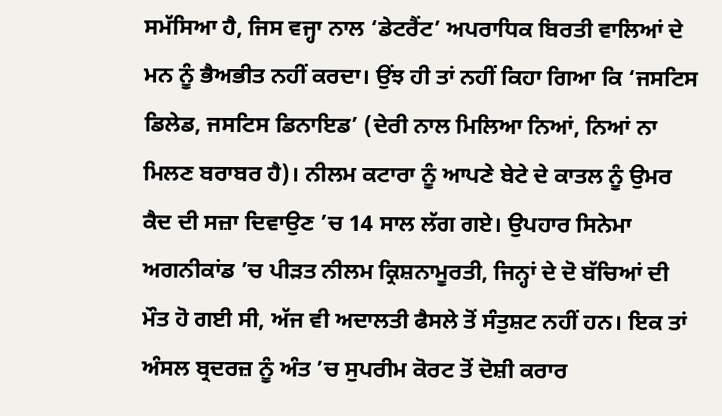ਸਮੱਸਿਆ ਹੈ, ਜਿਸ ਵਜ੍ਹਾ ਨਾਲ ‘ਡੇਟਰੈਂਟ’ ਅਪਰਾਧਿਕ ਬਿਰਤੀ ਵਾਲਿਆਂ ਦੇ ਮਨ ਨੂੰ ਭੈਅਭੀਤ ਨਹੀਂ ਕਰਦਾ। ਉਂਝ ਹੀ ਤਾਂ ਨਹੀਂ ਕਿਹਾ ਗਿਆ ਕਿ ‘ਜਸਟਿਸ ਡਿਲੇਡ, ਜਸਟਿਸ ਡਿਨਾਇਡ’ (ਦੇਰੀ ਨਾਲ ਮਿਲਿਆ ਨਿਆਂ, ਨਿਆਂ ਨਾ ਮਿਲਣ ਬਰਾਬਰ ਹੈ)। ਨੀਲਮ ਕਟਾਰਾ ਨੂੰ ਆਪਣੇ ਬੇਟੇ ਦੇ ਕਾਤਲ ਨੂੰ ਉਮਰ ਕੈਦ ਦੀ ਸਜ਼ਾ ਦਿਵਾਉਣ ’ਚ 14 ਸਾਲ ਲੱਗ ਗਏ। ਉਪਹਾਰ ਸਿਨੇਮਾ ਅਗਨੀਕਾਂਡ ’ਚ ਪੀੜਤ ਨੀਲਮ ਕ੍ਰਿਸ਼ਨਾਮੂਰਤੀ, ਜਿਨ੍ਹਾਂ ਦੇ ਦੋ ਬੱਚਿਆਂ ਦੀ ਮੌਤ ਹੋ ਗਈ ਸੀ, ਅੱਜ ਵੀ ਅਦਾਲਤੀ ਫੈਸਲੇ ਤੋਂ ਸੰਤੁਸ਼ਟ ਨਹੀਂ ਹਨ। ਇਕ ਤਾਂ ਅੰਸਲ ਬ੍ਰਦਰਜ਼ ਨੂੰ ਅੰਤ ’ਚ ਸੁਪਰੀਮ ਕੋਰਟ ਤੋਂ ਦੋਸ਼ੀ ਕਰਾਰ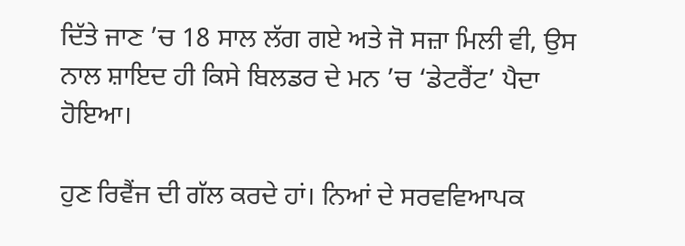ਦਿੱਤੇ ਜਾਣ ’ਚ 18 ਸਾਲ ਲੱਗ ਗਏ ਅਤੇ ਜੋ ਸਜ਼ਾ ਮਿਲੀ ਵੀ, ਉਸ ਨਾਲ ਸ਼ਾਇਦ ਹੀ ਕਿਸੇ ਬਿਲਡਰ ਦੇ ਮਨ ’ਚ ‘ਡੇਟਰੈਂਟ’ ਪੈਦਾ ਹੋਇਆ।

ਹੁਣ ਰਿਵੈਂਜ ਦੀ ਗੱਲ ਕਰਦੇ ਹਾਂ। ਨਿਆਂ ਦੇ ਸਰਵਵਿਆਪਕ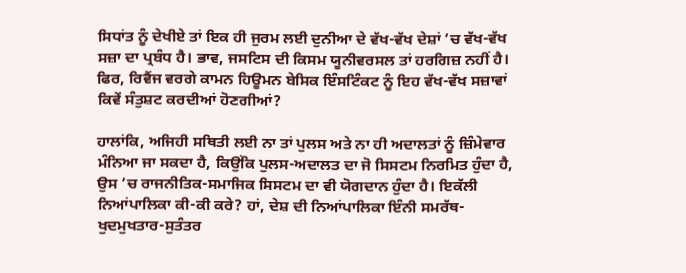ਸਿਧਾਂਤ ਨੂੰ ਦੇਖੀਏ ਤਾਂ ਇਕ ਹੀ ਜੁਰਮ ਲਈ ਦੁਨੀਆ ਦੇ ਵੱਖ-ਵੱਖ ਦੇਸ਼ਾਂ ’ਚ ਵੱਖ-ਵੱਖ ਸਜ਼ਾ ਦਾ ਪ੍ਰਬੰਧ ਹੈ। ਭਾਵ, ਜਸਟਿਸ ਦੀ ਕਿਸਮ ਯੂਨੀਵਰਸਲ ਤਾਂ ਹਰਗਿਜ਼ ਨਹੀਂ ਹੈ। ਫਿਰ, ਰਿਵੈਂਜ ਵਰਗੇ ਕਾਮਨ ਹਿਊਮਨ ਬੇਸਿਕ ਇੰਸਟਿੰਕਟ ਨੂੰ ਇਹ ਵੱਖ-ਵੱਖ ਸਜ਼ਾਵਾਂ ਕਿਵੇਂ ਸੰਤੁਸ਼ਟ ਕਰਦੀਆਂ ਹੋਣਗੀਆਂ?

ਹਾਲਾਂਕਿ, ਅਜਿਹੀ ਸਥਿਤੀ ਲਈ ਨਾ ਤਾਂ ਪੁਲਸ ਅਤੇ ਨਾ ਹੀ ਅਦਾਲਤਾਂ ਨੂੰ ਜ਼ਿੰਮੇਵਾਰ ਮੰਨਿਆ ਜਾ ਸਕਦਾ ਹੈ, ਕਿਉਂਕਿ ਪੁਲਸ-ਅਦਾਲਤ ਦਾ ਜੋ ਸਿਸਟਮ ਨਿਰਮਿਤ ਹੁੰਦਾ ਹੈ, ਉਸ ’ਚ ਰਾਜਨੀਤਿਕ-ਸਮਾਜਿਕ ਸਿਸਟਮ ਦਾ ਵੀ ਯੋਗਦਾਨ ਹੁੰਦਾ ਹੈ। ਇਕੱਲੀ ਨਿਆਂਪਾਲਿਕਾ ਕੀ-ਕੀ ਕਰੇ? ਹਾਂ, ਦੇਸ਼ ਦੀ ਨਿਆਂਪਾਲਿਕਾ ਇੰਨੀ ਸਮਰੱਥ-ਖੁਦਮੁਖਤਾਰ-ਸੁਤੰਤਰ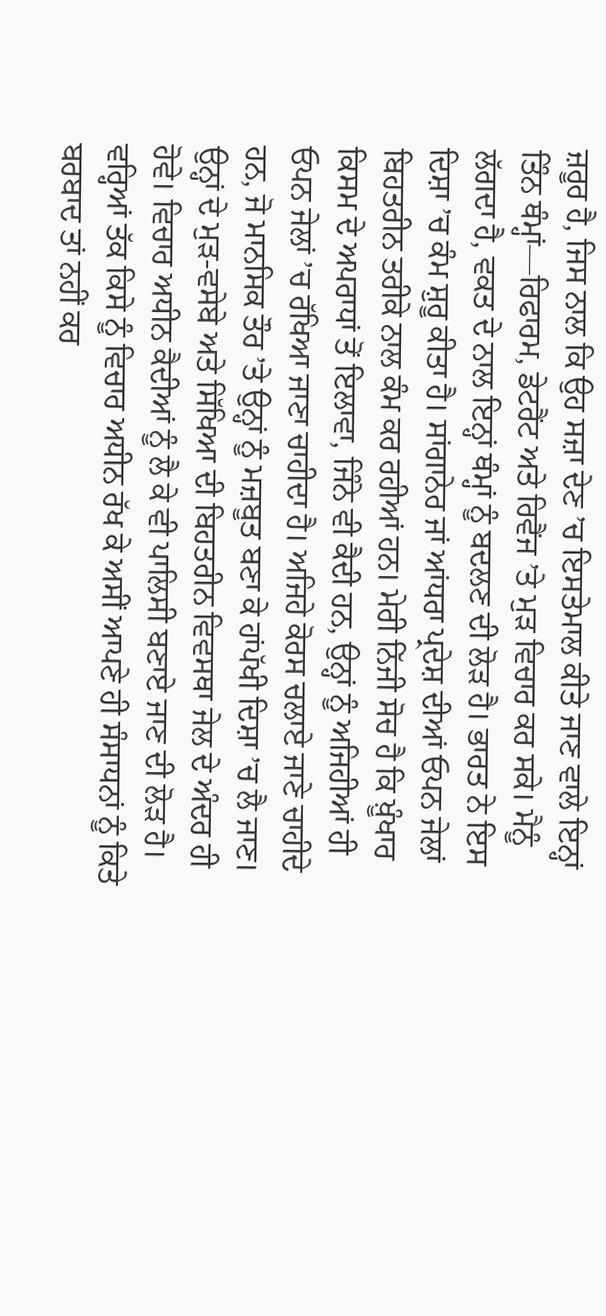ਜ਼ਰੂਰ ਹੈ, ਜਿਸ ਨਾਲ ਕਿ ਉਹ ਸਜ਼ਾ ਦੇਣ ’ਚ ਇਸਤੇਮਾਲ ਕੀਤੇ ਜਾਣ ਵਾਲੇ ਇਨ੍ਹਾਂ ਤਿੰਨ ਥੰਮ੍ਹਾਂ—ਰਿਫਾਰਮ, ਡੇਟਰੈਂਟ ਅਤੇ ਰਿਵੈਂਜ ’ਤੇ ਮੁੜ ਵਿਚਾਰ ਕਰ ਸਕੇ। ਮੈਨੂੰ ਲੱਗਦਾ ਹੈ, ਵਕਤ ਦੇ ਨਾਲ ਇਨ੍ਹਾਂ ਥੰਮ੍ਹਾਂ ਨੂੰ ਬਦਲਣ ਦੀ ਲੋੜ ਹੈ। ਭਾਰਤ ਨੇ ਇਸ ਦਿਸ਼ਾ ’ਚ ਕੰਮ ਸ਼ੁਰੂ ਕੀਤਾ ਹੈ। ਸਾਂਗਾਨੇਰ ਜਾਂ ਆਂਧਰਾ ਪ੍ਰਦੇਸ਼ ਦੀਆਂ ਓਪਨ ਜੇਲਾਂ ਬਿਹਤਰੀਨ ਤਰੀਕੇ ਨਾਲ ਕੰਮ ਕਰ ਰਹੀਆਂ ਹਨ। ਮੇਰੀ ਨਿੱਜੀ ਸੋਚ ਹੈ ਕਿ ਖ਼ੂੰਖਾਰ ਕਿਸਮ ਦੇ ਅਪਰਾਧਾਂ ਤੋਂ ਇਲਾਵਾ, ਜਿੰਨੇ ਵੀ ਕੈਦੀ ਹਨ, ਉਨ੍ਹਾਂ ਨੂੰ ਅਜਿਹੀਆਂ ਹੀ ਓਪਨ ਜੇਲਾਂ ’ਚ ਰੱਖਿਆ ਜਾਣਾ ਚਾਹੀਦਾ ਹੈ। ਅਜਿਹੇ ਕੋਰਸ ਚਲਾਏ ਜਾਣੇ ਚਾਹੀਦੇ ਹਨ, ਜੋ ਮਾਨਸਿਕ ਤੌਰ ’ਤੇ ਉਨ੍ਹਾਂ ਨੂੰ ਮਜ਼ਬੂਤ ਬਣਾ ਕੇ ਹਾਂਪੱਖੀ ਦਿਸ਼ਾ ’ਚ ਲੈ ਜਾਣ। ਉਨ੍ਹਾਂ ਦੇ ਮੁੜ-ਵਸੇਬੇ ਅਤੇ ਸਿੱਖਿਆ ਦੀ ਬਿਹਤਰੀਨ ਵਿਵਸਥਾ ਜੇਲ ਦੇ ਅੰਦਰ ਹੀ ਹੋਵੇ। ਵਿਚਾਰ ਅਧੀਨ ਕੈਦੀਆਂ ਨੂੰ ਲੈ ਕੇ ਵੀ ਪਾਲਿਸੀ ਬਣਾਏ ਜਾਣ ਦੀ ਲੋੜ ਹੈ। ਵਰ੍ਹਿਆਂ ਤੱਕ ਕਿਸੇ ਨੂੰ ਵਿਚਾਰ ਅਧੀਨ ਰੱਖ ਕੇ ਅਸੀਂ ਆਪਣੇ ਹੀ ਸੰਸਾਧਨਾਂ ਨੂੰ ਕਿਤੇ ਬਰਬਾਦ ਤਾਂ ਨਹੀਂ ਕਰ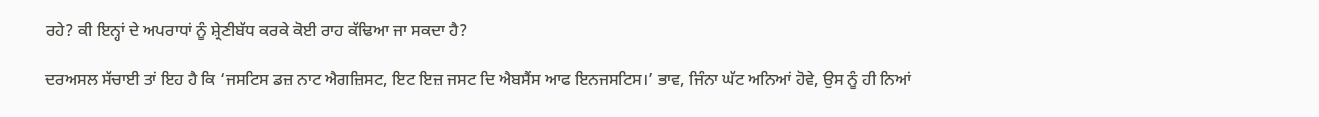ਰਹੇ? ਕੀ ਇਨ੍ਹਾਂ ਦੇ ਅਪਰਾਧਾਂ ਨੂੰ ਸ਼੍ਰੇਣੀਬੱਧ ਕਰਕੇ ਕੋਈ ਰਾਹ ਕੱਢਿਆ ਜਾ ਸਕਦਾ ਹੈ?

ਦਰਅਸਲ ਸੱਚਾਈ ਤਾਂ ਇਹ ਹੈ ਕਿ ‘ਜਸਟਿਸ ਡਜ਼ ਨਾਟ ਐਗਜ਼ਿਸਟ, ਇਟ ਇਜ਼ ਜਸਟ ਦਿ ਐਬਸੈਂਸ ਆਫ ਇਨਜਸਟਿਸ।’ ਭਾਵ, ਜਿੰਨਾ ਘੱਟ ਅਨਿਆਂ ਹੋਵੇ, ਉਸ ਨੂੰ ਹੀ ਨਿਆਂ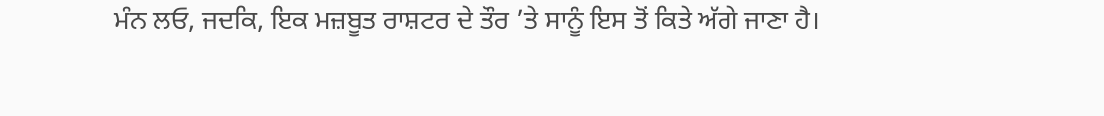ਮੰਨ ਲਓ, ਜਦਕਿ, ਇਕ ਮਜ਼ਬੂਤ ਰਾਸ਼ਟਰ ਦੇ ਤੌਰ ’ਤੇ ਸਾਨੂੰ ਇਸ ਤੋਂ ਕਿਤੇ ਅੱਗੇ ਜਾਣਾ ਹੈ।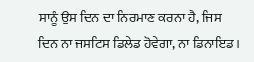ਸਾਨੂੰ ਉਸ ਦਿਨ ਦਾ ਨਿਰਮਾਣ ਕਰਨਾ ਹੈ, ਜਿਸ ਦਿਨ ਨਾ ਜਸਟਿਸ ਡਿਲੇਡ ਹੋਵੇਗਾ, ਨਾ ਡਿਨਾਇਡ।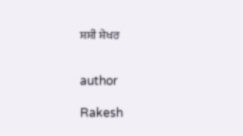ਸ਼ਸ਼ੀ ਸ਼ੇਖਰ


author

Rakesh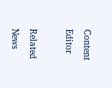Content Editor

Related News